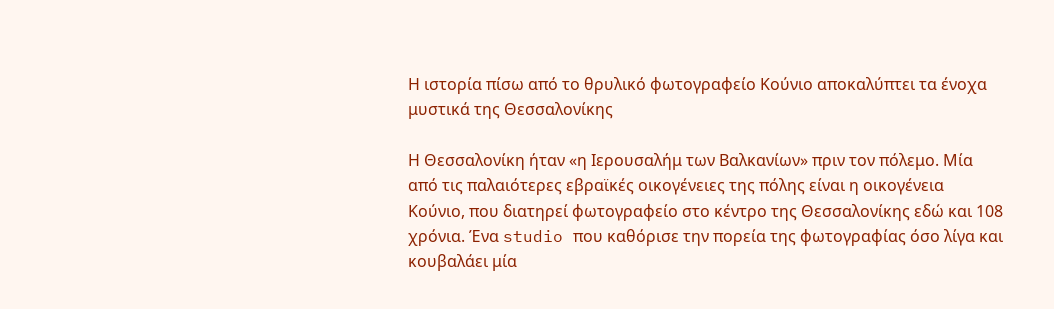Η ιστορία πίσω από το θρυλικό φωτογραφείο Κούνιο αποκαλύπτει τα ένοχα μυστικά της Θεσσαλονίκης

Η Θεσσαλονίκη ήταν «η Ιερουσαλήμ των Βαλκανίων» πριν τον πόλεμο. Μία από τις παλαιότερες εβραϊκές οικογένειες της πόλης είναι η οικογένεια Κούνιο, που διατηρεί φωτογραφείο στο κέντρο της Θεσσαλονίκης εδώ και 108 χρόνια. Ένα studio που καθόρισε την πορεία της φωτογραφίας όσο λίγα και κουβαλάει μία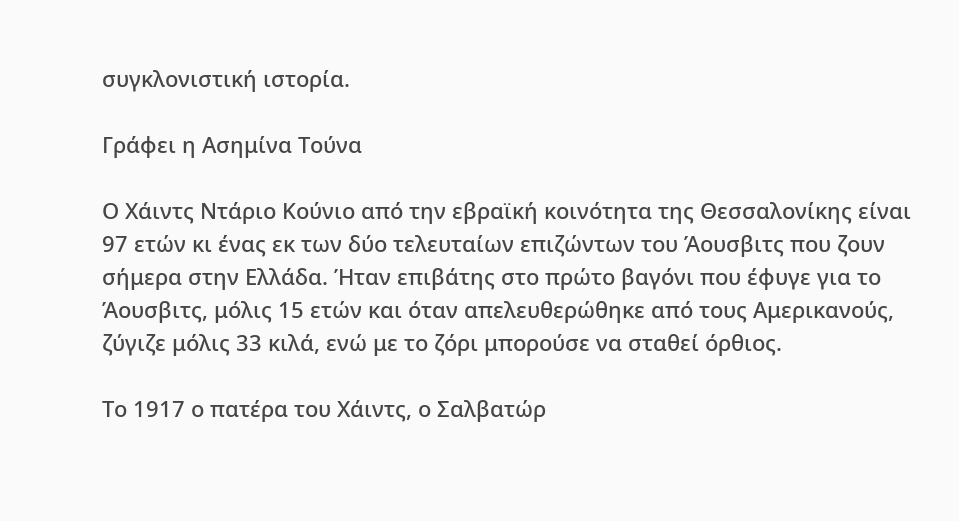συγκλονιστική ιστορία.

Γράφει η Ασημίνα Τούνα

Ο Χάιντς Ντάριο Κούνιο από την εβραϊκή κοινότητα της Θεσσαλονίκης είναι 97 ετών κι ένας εκ των δύο τελευταίων επιζώντων του Άουσβιτς που ζουν σήμερα στην Ελλάδα. Ήταν επιβάτης στο πρώτο βαγόνι που έφυγε για το Άουσβιτς, μόλις 15 ετών και όταν απελευθερώθηκε από τους Αμερικανούς, ζύγιζε μόλις 33 κιλά, ενώ με το ζόρι μπορούσε να σταθεί όρθιος.

Το 1917 ο πατέρα του Χάιντς, ο Σαλβατώρ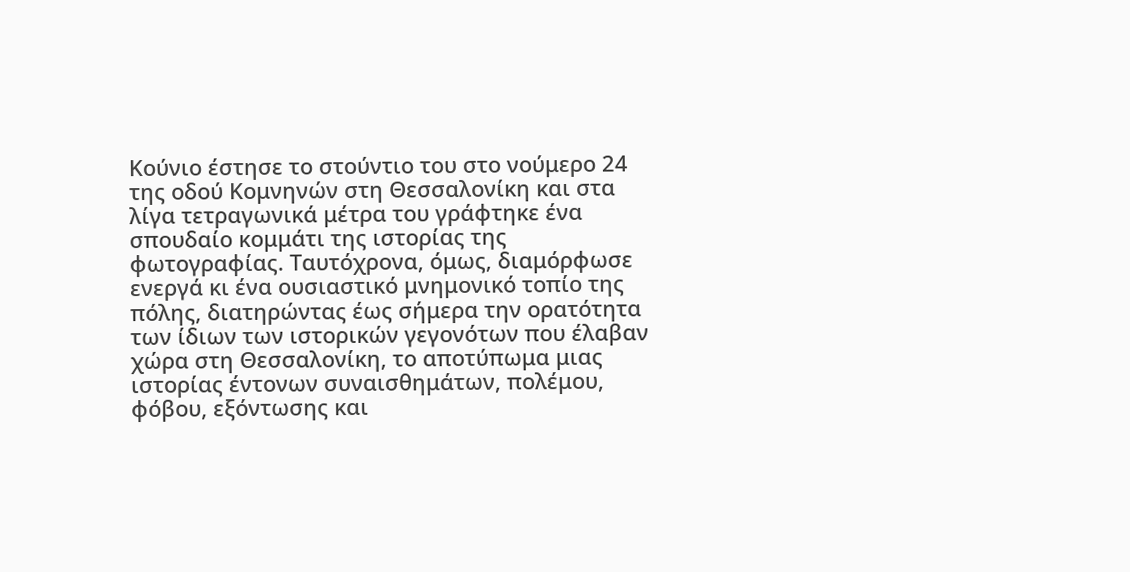Κούνιο έστησε το στούντιο του στο νούμερο 24 της οδού Κομνηνών στη Θεσσαλονίκη και στα λίγα τετραγωνικά μέτρα του γράφτηκε ένα σπουδαίο κομμάτι της ιστορίας της φωτογραφίας. Ταυτόχρονα, όμως, διαμόρφωσε ενεργά κι ένα ουσιαστικό μνημονικό τοπίο της πόλης, διατηρώντας έως σήμερα την ορατότητα των ίδιων των ιστορικών γεγονότων που έλαβαν χώρα στη Θεσσαλονίκη, το αποτύπωμα μιας ιστορίας έντονων συναισθημάτων, πολέμου, φόβου, εξόντωσης και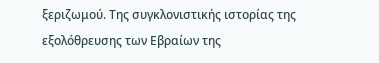ξεριζωμού. Της συγκλονιστικής ιστορίας της εξολόθρευσης των Εβραίων της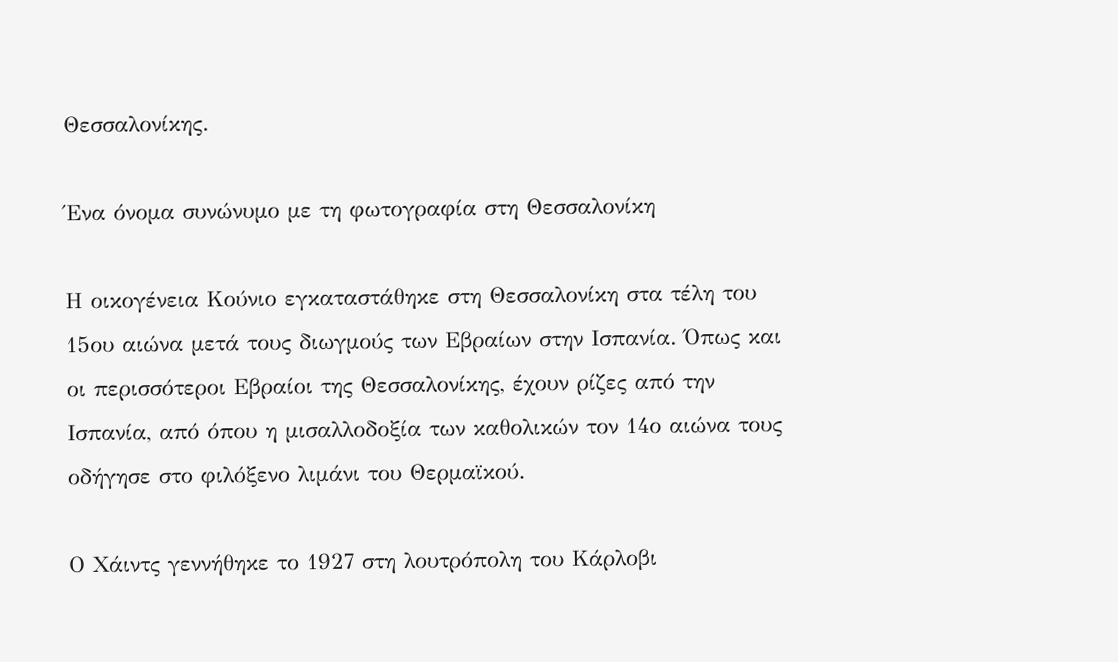Θεσσαλονίκης.

Ένα όνομα συνώνυμο με τη φωτογραφία στη Θεσσαλονίκη

Η οικογένεια Κούνιο εγκαταστάθηκε στη Θεσσαλονίκη στα τέλη του 15ου αιώνα μετά τους διωγμούς των Εβραίων στην Ισπανία. Όπως και οι περισσότεροι Εβραίοι της Θεσσαλονίκης, έχουν ρίζες από την Ισπανία, από όπου η μισαλλοδοξία των καθολικών τον 14ο αιώνα τους οδήγησε στο φιλόξενο λιμάνι του Θερμαϊκού.

Ο Χάιντς γεννήθηκε το 1927 στη λουτρόπολη του Κάρλοβι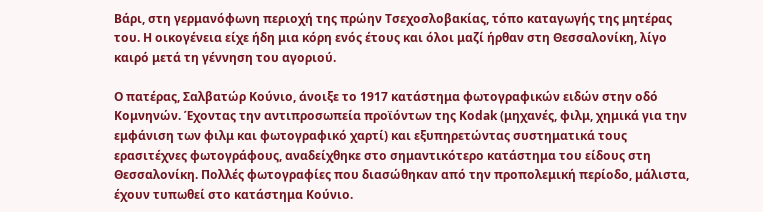Βάρι, στη γερμανόφωνη περιοχή της πρώην Τσεχοσλοβακίας, τόπο καταγωγής της μητέρας του. Η οικογένεια είχε ήδη μια κόρη ενός έτους και όλοι μαζί ήρθαν στη Θεσσαλονίκη, λίγο καιρό μετά τη γέννηση του αγοριού.

Ο πατέρας, Σαλβατώρ Κούνιο, άνοιξε το 1917 κατάστημα φωτογραφικών ειδών στην οδό Κομνηνών. Έχοντας την αντιπροσωπεία προϊόντων της Kodak (μηχανές, φιλμ, χημικά για την εμφάνιση των φιλμ και φωτογραφικό χαρτί) και εξυπηρετώντας συστηματικά τους ερασιτέχνες φωτογράφους, αναδείχθηκε στο σημαντικότερο κατάστημα του είδους στη Θεσσαλονίκη. Πολλές φωτογραφίες που διασώθηκαν από την προπολεμική περίοδο, μάλιστα, έχουν τυπωθεί στο κατάστημα Κούνιο.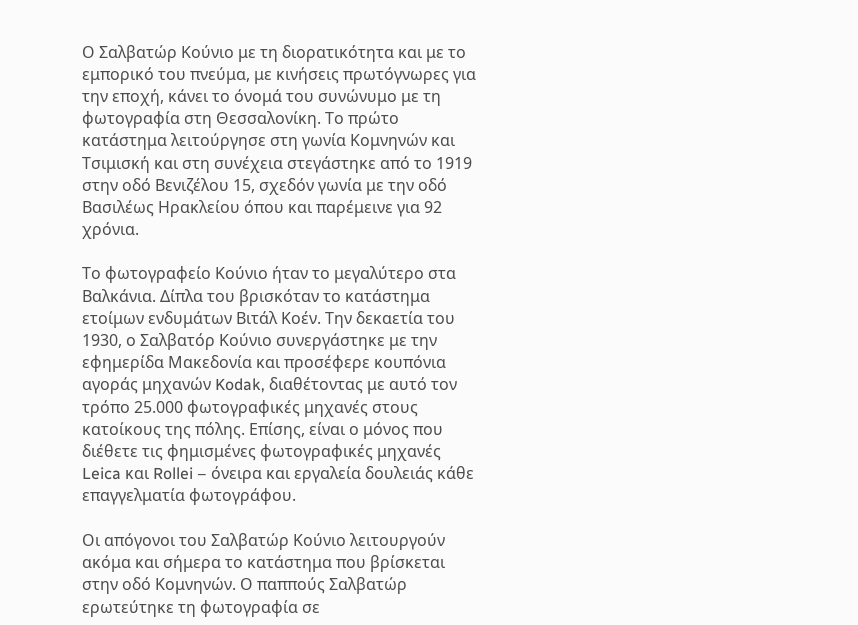Ο Σαλβατώρ Κούνιο με τη διορατικότητα και με το εμπορικό του πνεύμα, με κινήσεις πρωτόγνωρες για την εποχή, κάνει το όνομά του συνώνυμο με τη φωτογραφία στη Θεσσαλονίκη. Το πρώτο κατάστημα λειτούργησε στη γωνία Κομνηνών και Τσιμισκή και στη συνέχεια στεγάστηκε από το 1919 στην οδό Βενιζέλου 15, σχεδόν γωνία με την οδό Βασιλέως Ηρακλείου όπου και παρέμεινε για 92 χρόνια.

Το φωτογραφείο Κούνιο ήταν το μεγαλύτερο στα Βαλκάνια. Δίπλα του βρισκόταν το κατάστημα ετοίμων ενδυμάτων Βιτάλ Κοέν. Την δεκαετία του 1930, ο Σαλβατόρ Κούνιο συνεργάστηκε με την εφημερίδα Μακεδονία και προσέφερε κουπόνια αγοράς μηχανών Kodak, διαθέτοντας με αυτό τον τρόπο 25.000 φωτογραφικές μηχανές στους κατοίκους της πόλης. Επίσης, είναι ο μόνος που διέθετε τις φημισμένες φωτογραφικές μηχανές Leica και Rollei – όνειρα και εργαλεία δουλειάς κάθε επαγγελματία φωτογράφου.

Οι απόγονοι του Σαλβατώρ Κούνιο λειτουργούν ακόμα και σήμερα το κατάστημα που βρίσκεται στην οδό Κομνηνών. Ο παππούς Σαλβατώρ ερωτεύτηκε τη φωτογραφία σε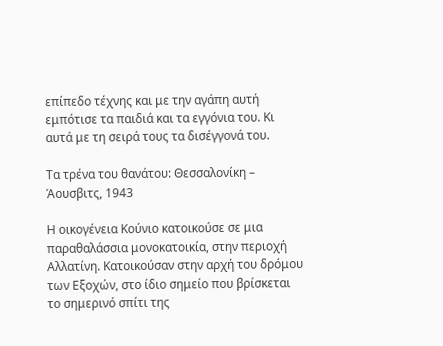επίπεδο τέχνης και με την αγάπη αυτή εμπότισε τα παιδιά και τα εγγόνια του. Κι αυτά με τη σειρά τους τα δισέγγονά του.

Τα τρένα του θανάτου: Θεσσαλονίκη – Άουσβιτς, 1943

Η οικογένεια Κούνιο κατοικούσε σε μια παραθαλάσσια μονοκατοικία, στην περιοχή Αλλατίνη. Κατοικούσαν στην αρχή του δρόμου των Εξοχών, στο ίδιο σημείο που βρίσκεται το σημερινό σπίτι της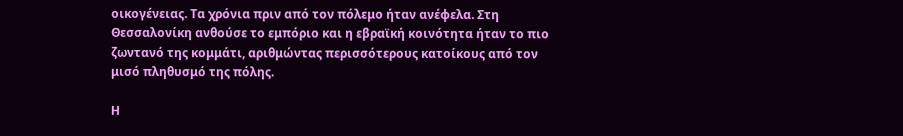οικογένειας. Τα χρόνια πριν από τον πόλεμο ήταν ανέφελα. Στη Θεσσαλονίκη ανθούσε το εμπόριο και η εβραϊκή κοινότητα ήταν το πιο ζωντανό της κομμάτι, αριθμώντας περισσότερους κατοίκους από τον μισό πληθυσμό της πόλης.

Η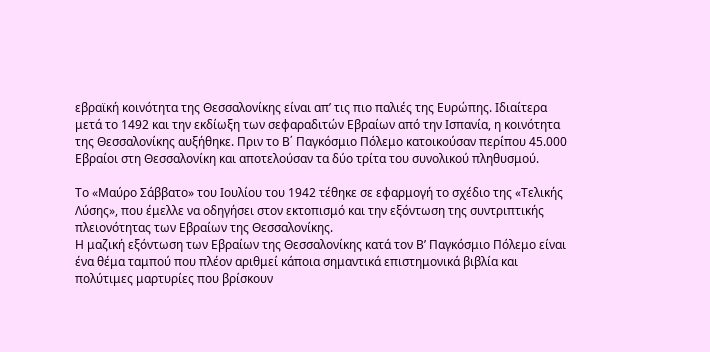εβραϊκή κοινότητα της Θεσσαλονίκης είναι απ’ τις πιο παλιές της Ευρώπης. Ιδιαίτερα μετά το 1492 και την εκδίωξη των σεφαραδιτών Εβραίων από την Ισπανία, η κοινότητα της Θεσσαλονίκης αυξήθηκε. Πριν το Β΄ Παγκόσμιο Πόλεμο κατοικούσαν περίπου 45.000 Εβραίοι στη Θεσσαλονίκη και αποτελούσαν τα δύο τρίτα του συνολικού πληθυσμού.

Το «Μαύρο Σάββατο» του Ιουλίου του 1942 τέθηκε σε εφαρμογή το σχέδιο της «Τελικής Λύσης», που έμελλε να οδηγήσει στον εκτοπισμό και την εξόντωση της συντριπτικής πλειονότητας των Εβραίων της Θεσσαλονίκης.
Η μαζική εξόντωση των Εβραίων της Θεσσαλονίκης κατά τον Β’ Παγκόσμιο Πόλεμο είναι ένα θέμα ταμπού που πλέον αριθμεί κάποια σημαντικά επιστημονικά βιβλία και πολύτιμες μαρτυρίες που βρίσκουν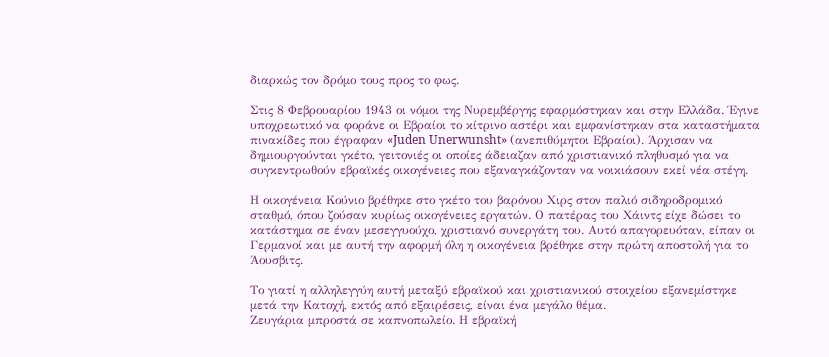διαρκώς τον δρόμο τους προς το φως.

Στις 8 Φεβρουαρίου 1943 οι νόμοι της Νυρεμβέργης εφαρμόστηκαν και στην Ελλάδα. Έγινε υποχρεωτικό να φοράνε οι Εβραίοι το κίτρινο αστέρι και εμφανίστηκαν στα καταστήματα πινακίδες που έγραφαν «Juden Unerwunsht» (ανεπιθύμητοι Εβραίοι). Άρχισαν να δημιουργούνται γκέτο, γειτονιές οι οποίες άδειαζαν από χριστιανικό πληθυσμό για να συγκεντρωθούν εβραϊκές οικογένειες που εξαναγκάζονταν να νοικιάσουν εκεί νέα στέγη.

Η οικογένεια Κούνιο βρέθηκε στο γκέτο του βαρόνου Χιρς στον παλιό σιδηροδρομικό σταθμό, όπου ζούσαν κυρίως οικογένειες εργατών. Ο πατέρας του Χάιντς είχε δώσει το κατάστημα σε έναν μεσεγγυούχο, χριστιανό συνεργάτη του. Αυτό απαγορευόταν, είπαν οι Γερμανοί και με αυτή την αφορμή όλη η οικογένεια βρέθηκε στην πρώτη αποστολή για το Άουσβιτς.

Το γιατί η αλληλεγγύη αυτή μεταξύ εβραϊκού και χριστιανικού στοιχείου εξανεμίστηκε μετά την Κατοχή, εκτός από εξαιρέσεις, είναι ένα μεγάλο θέμα.
Ζευγάρια μπροστά σε καπνοπωλείο. Η εβραϊκή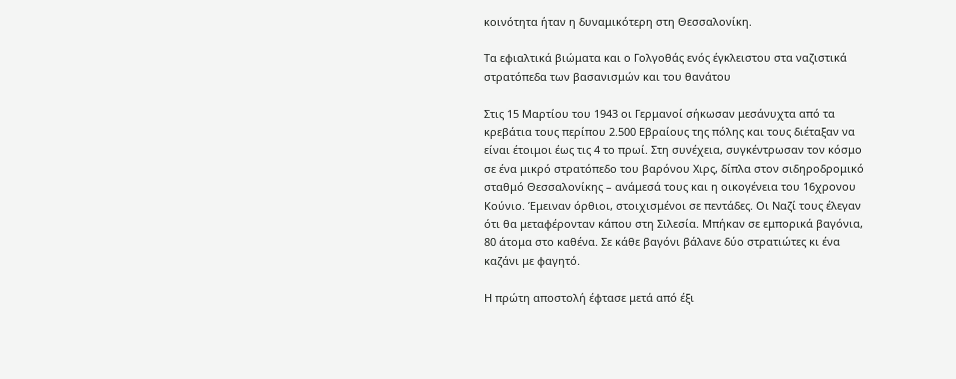κοινότητα ήταν η δυναμικότερη στη Θεσσαλονίκη.

Τα εφιαλτικά βιώματα και ο Γολγοθάς ενός έγκλειστου στα ναζιστικά στρατόπεδα των βασανισμών και του θανάτου

Στις 15 Μαρτίου του 1943 οι Γερμανοί σήκωσαν μεσάνυχτα από τα κρεβάτια τους περίπου 2.500 Εβραίους της πόλης και τους διέταξαν να είναι έτοιμοι έως τις 4 το πρωί. Στη συνέχεια, συγκέντρωσαν τον κόσμο σε ένα μικρό στρατόπεδο του βαρόνου Χιρς, δίπλα στον σιδηροδρομικό σταθμό Θεσσαλονίκης – ανάμεσά τους και η οικογένεια του 16χρονου Κούνιο. Έμειναν όρθιοι, στοιχισμένοι σε πεντάδες. Οι Ναζί τους έλεγαν ότι θα μεταφέρονταν κάπου στη Σιλεσία. Μπήκαν σε εμπορικά βαγόνια, 80 άτομα στο καθένα. Σε κάθε βαγόνι βάλανε δύο στρατιώτες κι ένα καζάνι με φαγητό.

Η πρώτη αποστολή έφτασε μετά από έξι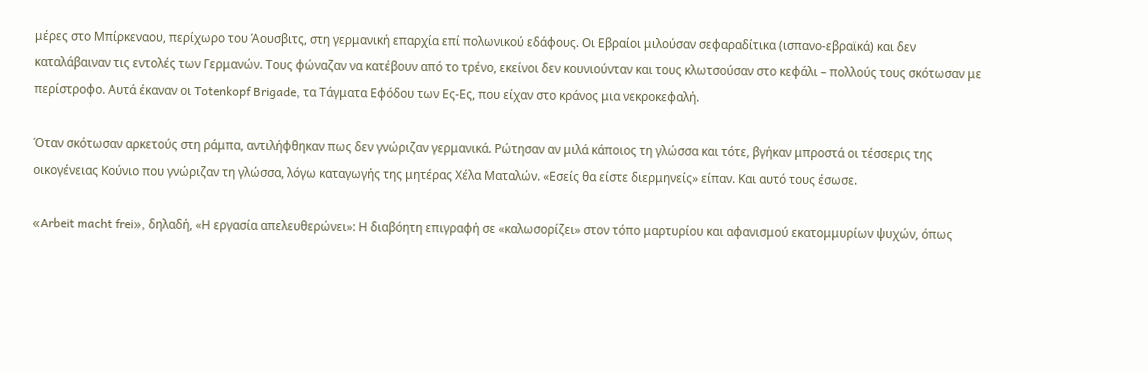μέρες στο Μπίρκεναου, περίχωρο του Άουσβιτς, στη γερμανική επαρχία επί πολωνικού εδάφους. Οι Εβραίοι μιλούσαν σεφαραδίτικα (ισπανο-εβραϊκά) και δεν καταλάβαιναν τις εντολές των Γερμανών. Τους φώναζαν να κατέβουν από το τρένο, εκείνοι δεν κουνιούνταν και τους κλωτσούσαν στο κεφάλι – πολλούς τους σκότωσαν με περίστροφο. Αυτά έκαναν οι Totenkopf Brigade, τα Τάγματα Εφόδου των Ες-Ες, που είχαν στο κράνος μια νεκροκεφαλή.

Όταν σκότωσαν αρκετούς στη ράμπα, αντιλήφθηκαν πως δεν γνώριζαν γερμανικά. Ρώτησαν αν μιλά κάποιος τη γλώσσα και τότε, βγήκαν μπροστά οι τέσσερις της οικογένειας Κούνιο που γνώριζαν τη γλώσσα, λόγω καταγωγής της μητέρας Χέλα Ματαλών. «Εσείς θα είστε διερμηνείς» είπαν. Και αυτό τους έσωσε.

«Arbeit macht frei», δηλαδή, «Η εργασία απελευθερώνει»: Η διαβόητη επιγραφή σε «καλωσορίζει» στον τόπο μαρτυρίου και αφανισμού εκατομμυρίων ψυχών, όπως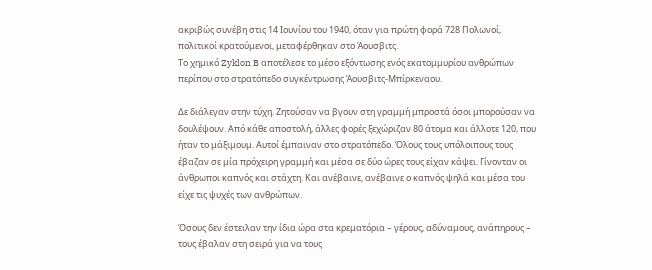ακριβώς συνέβη στις 14 Ιουνίου του 1940, όταν για πρώτη φορά 728 Πολωνοί, πολιτικοί κρατούμενοι, μεταφέρθηκαν στο Άουσβιτς.
Το χημικό Zyklon B αποτέλεσε το μέσο εξόντωσης ενός εκατομμυρίου ανθρώπων περίπου στο στρατόπεδο συγκέντρωσης Άουσβιτς-Μπίρκεναου.

Δε διάλεγαν στην τύχη. Ζητούσαν να βγουν στη γραμμή μπροστά όσοι μπορούσαν να δουλέψουν. Από κάθε αποστολή, άλλες φορές ξεχώριζαν 80 άτομα και άλλοτε 120, που ήταν το μάξιμουμ. Αυτοί έμπαιναν στο στρατόπεδο. Όλους τους υπόλοιπους τους έβαζαν σε μία πρόχειρη γραμμή και μέσα σε δύο ώρες τους είχαν κάψει. Γίνονταν οι άνθρωποι καπνός και στάχτη. Και ανέβαινε, ανέβαινε ο καπνός ψηλά και μέσα του είχε τις ψυχές των ανθρώπων.

Όσους δεν έστειλαν την ίδια ώρα στα κρεματόρια – γέρους, αδύναμους, ανάπηρους – τους έβαλαν στη σειρά για να τους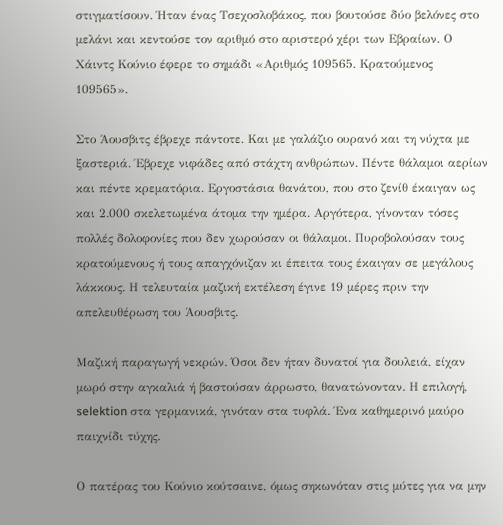στιγματίσουν. Ήταν ένας Τσεχοσλοβάκος, που βουτούσε δύο βελόνες στο μελάνι και κεντούσε τον αριθμό στο αριστερό χέρι των Εβραίων. Ο Χάιντς Κούνιο έφερε το σημάδι «Αριθμός 109565. Κρατούμενος 109565».

Στο Άουσβιτς έβρεχε πάντοτε. Και με γαλάζιο ουρανό και τη νύχτα με ξαστεριά. Έβρεχε νιφάδες από στάχτη ανθρώπων. Πέντε θάλαμοι αερίων και πέντε κρεματόρια. Εργοστάσια θανάτου, που στο ζενίθ έκαιγαν ως και 2.000 σκελετωμένα άτομα την ημέρα. Αργότερα, γίνονταν τόσες πολλές δολοφονίες που δεν χωρούσαν οι θάλαμοι. Πυροβολούσαν τους κρατούμενους ή τους απαγχόνιζαν κι έπειτα τους έκαιγαν σε μεγάλους λάκκους. Η τελευταία μαζική εκτέλεση έγινε 19 μέρες πριν την απελευθέρωση του Άουσβιτς.

Μαζική παραγωγή νεκρών. Όσοι δεν ήταν δυνατοί για δουλειά, είχαν μωρό στην αγκαλιά ή βαστούσαν άρρωστο, θανατώνονταν. Η επιλογή, selektion στα γερμανικά, γινόταν στα τυφλά. Ένα καθημερινό μαύρο παιχνίδι τύχης.

Ο πατέρας του Κούνιο κούτσαινε, όμως σηκωνόταν στις μύτες για να μην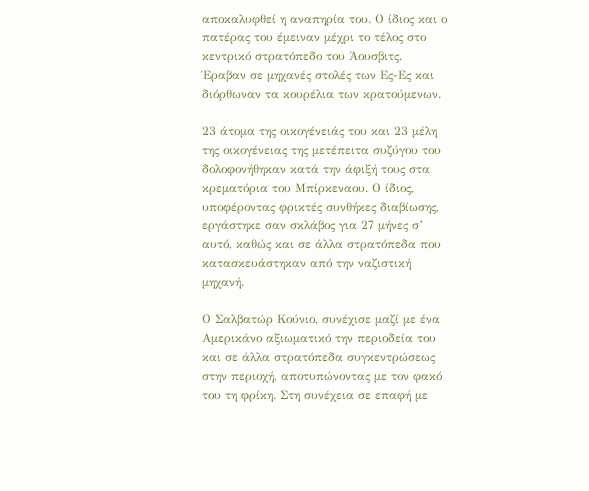αποκαλυφθεί η αναπηρία του. Ο ίδιος και ο πατέρας του έμειναν μέχρι το τέλος στο κεντρικό στρατόπεδο του Άουσβιτς. Έραβαν σε μηχανές στολές των Ες-Ες και διόρθωναν τα κουρέλια των κρατούμενων.

23 άτομα της οικογένειάς του και 23 μέλη της οικογένειας της μετέπειτα συζύγου του δολοφονήθηκαν κατά την άφιξή τους στα κρεματόρια του Μπίρκεναου. Ο ίδιος, υποφέροντας φρικτές συνθήκες διαβίωσης, εργάστηκε σαν σκλάβος για 27 μήνες σ’ αυτό, καθώς και σε άλλα στρατόπεδα που κατασκευάστηκαν από την ναζιστική μηχανή.

Ο Σαλβατώρ Κούνιο, συνέχισε μαζί με ένα Αμερικάνο αξιωματικό την περιοδεία του και σε άλλα στρατόπεδα συγκεντρώσεως στην περιοχή, αποτυπώνοντας με τον φακό του τη φρίκη. Στη συνέχεια σε επαφή με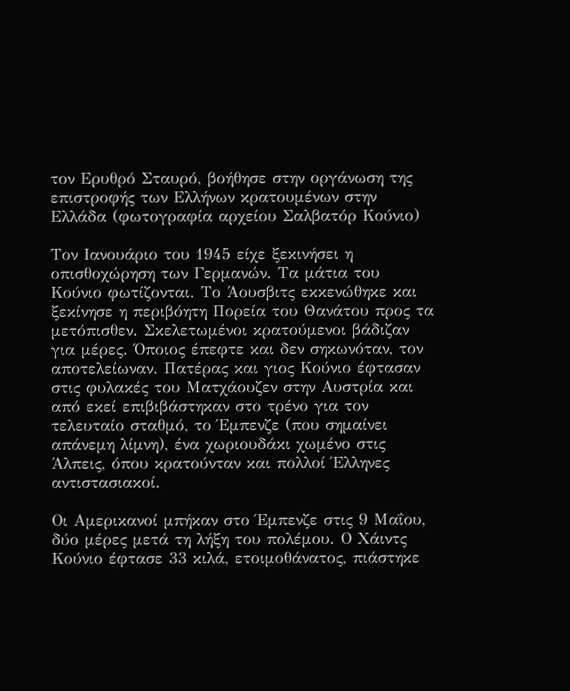τον Ερυθρό Σταυρό, βοήθησε στην οργάνωση της επιστροφής των Ελλήνων κρατουμένων στην Ελλάδα (φωτογραφία αρχείου Σαλβατόρ Κούνιο)

Τον Ιανουάριο του 1945 είχε ξεκινήσει η οπισθοχώρηση των Γερμανών. Τα μάτια του Κούνιο φωτίζονται. Το Άουσβιτς εκκενώθηκε και ξεκίνησε η περιβόητη Πορεία του Θανάτου προς τα μετόπισθεν. Σκελετωμένοι κρατούμενοι βάδιζαν για μέρες. Όποιος έπεφτε και δεν σηκωνόταν, τον αποτελείωναν. Πατέρας και γιος Κούνιο έφτασαν στις φυλακές του Ματχάουζεν στην Αυστρία και από εκεί επιβιβάστηκαν στο τρένο για τον τελευταίο σταθμό, το Έμπενζε (που σημαίνει απάνεμη λίμνη), ένα χωριουδάκι χωμένο στις Άλπεις, όπου κρατούνταν και πολλοί Έλληνες αντιστασιακοί.

Οι Αμερικανοί μπήκαν στο Έμπενζε στις 9 Μαΐου, δύο μέρες μετά τη λήξη του πολέμου. Ο Χάιντς Κούνιο έφτασε 33 κιλά, ετοιμοθάνατος, πιάστηκε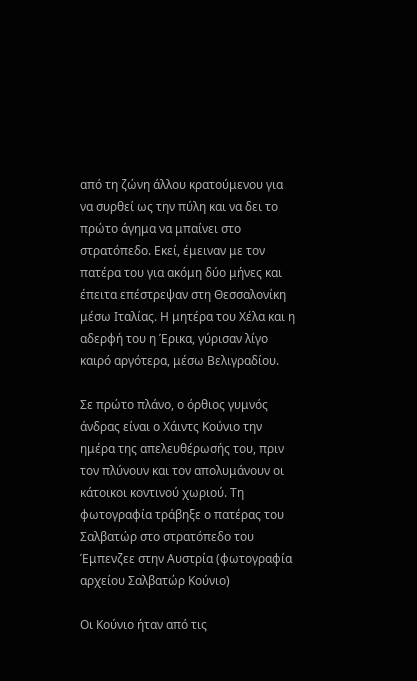από τη ζώνη άλλου κρατούμενου για να συρθεί ως την πύλη και να δει το πρώτο άγημα να μπαίνει στο στρατόπεδο. Εκεί, έμειναν με τον πατέρα του για ακόμη δύο μήνες και έπειτα επέστρεψαν στη Θεσσαλονίκη μέσω Ιταλίας. Η μητέρα του Χέλα και η αδερφή του η Έρικα, γύρισαν λίγο καιρό αργότερα, μέσω Βελιγραδίου.

Σε πρώτο πλάνο, ο όρθιος γυμνός άνδρας είναι ο Χάιντς Κούνιο την ημέρα της απελευθέρωσής του, πριν τον πλύνουν και τον απολυμάνουν οι κάτοικοι κοντινού χωριού. Τη φωτογραφία τράβηξε ο πατέρας του Σαλβατώρ στο στρατόπεδο του Έμπενζεε στην Αυστρία (φωτογραφία αρχείου Σαλβατώρ Κούνιο)

Οι Κούνιο ήταν από τις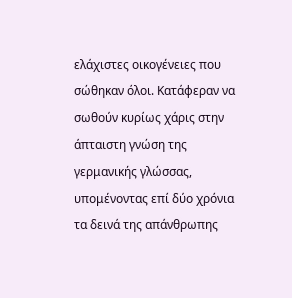ελάχιστες οικογένειες που σώθηκαν όλοι. Κατάφεραν να σωθούν κυρίως χάρις στην άπταιστη γνώση της γερμανικής γλώσσας, υπομένοντας επί δύο χρόνια τα δεινά της απάνθρωπης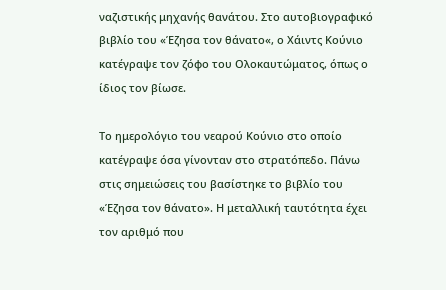ναζιστικής μηχανής θανάτου. Στο αυτοβιογραφικό βιβλίο του «Έζησα τον θάνατο«, ο Χάιντς Κούνιο κατέγραψε τον ζόφο του Ολοκαυτώματος, όπως ο ίδιος τον βίωσε.

Το ημερολόγιο του νεαρού Κούνιο στο οποίο κατέγραψε όσα γίνονταν στο στρατόπεδο. Πάνω στις σημειώσεις του βασίστηκε το βιβλίο του «Έζησα τον θάνατο». Η μεταλλική ταυτότητα έχει τον αριθμό που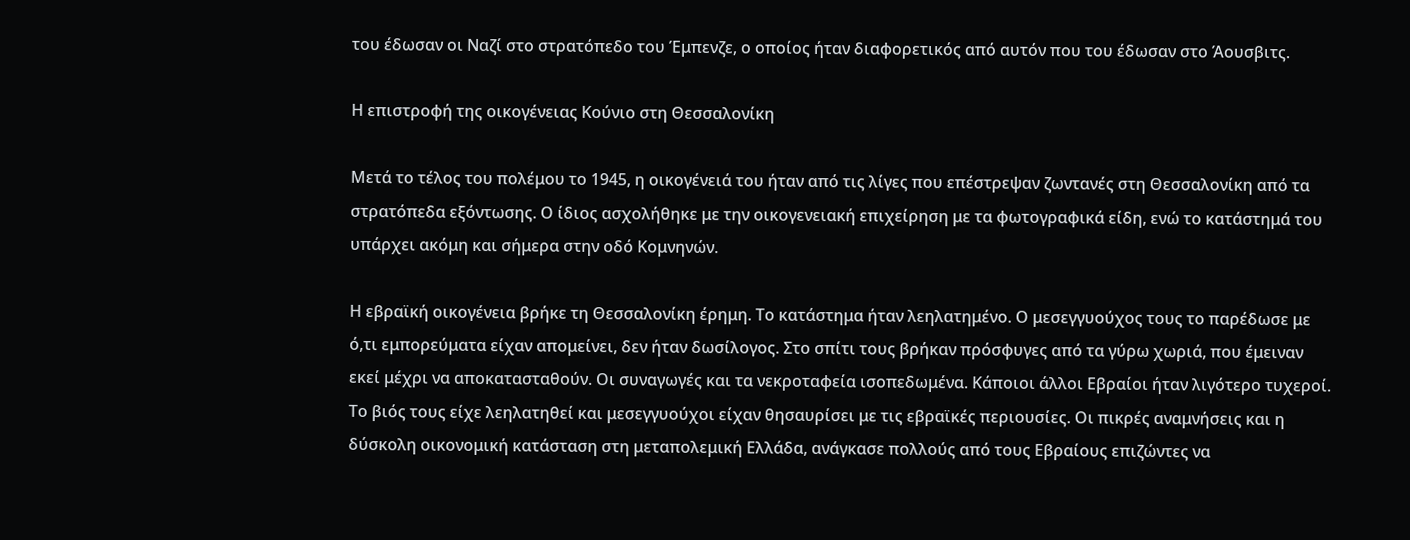του έδωσαν οι Ναζί στο στρατόπεδο του Έμπενζε, ο οποίος ήταν διαφορετικός από αυτόν που του έδωσαν στο Άουσβιτς.

Η επιστροφή της οικογένειας Κούνιο στη Θεσσαλονίκη

Μετά το τέλος του πολέμου το 1945, η οικογένειά του ήταν από τις λίγες που επέστρεψαν ζωντανές στη Θεσσαλονίκη από τα στρατόπεδα εξόντωσης. Ο ίδιος ασχολήθηκε με την οικογενειακή επιχείρηση με τα φωτογραφικά είδη, ενώ το κατάστημά του υπάρχει ακόμη και σήμερα στην οδό Κομνηνών.

Η εβραϊκή οικογένεια βρήκε τη Θεσσαλονίκη έρημη. Το κατάστημα ήταν λεηλατημένο. Ο μεσεγγυούχος τους το παρέδωσε με ό,τι εμπορεύματα είχαν απομείνει, δεν ήταν δωσίλογος. Στο σπίτι τους βρήκαν πρόσφυγες από τα γύρω χωριά, που έμειναν εκεί μέχρι να αποκατασταθούν. Οι συναγωγές και τα νεκροταφεία ισοπεδωμένα. Κάποιοι άλλοι Εβραίοι ήταν λιγότερο τυχεροί. Το βιός τους είχε λεηλατηθεί και μεσεγγυούχοι είχαν θησαυρίσει με τις εβραϊκές περιουσίες. Οι πικρές αναμνήσεις και η δύσκολη οικονομική κατάσταση στη μεταπολεμική Ελλάδα, ανάγκασε πολλούς από τους Εβραίους επιζώντες να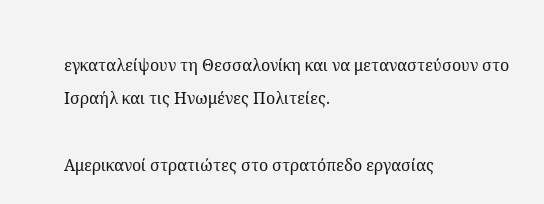εγκαταλείψουν τη Θεσσαλονίκη και να μεταναστεύσουν στο Ισραήλ και τις Ηνωμένες Πολιτείες.

Αμερικανοί στρατιώτες στο στρατόπεδο εργασίας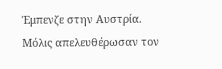Έμπενζε στην Αυστρία. Μόλις απελευθέρωσαν τον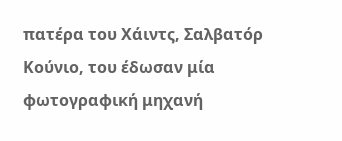πατέρα του Χάιντς, Σαλβατόρ Κούνιο, του έδωσαν μία φωτογραφική μηχανή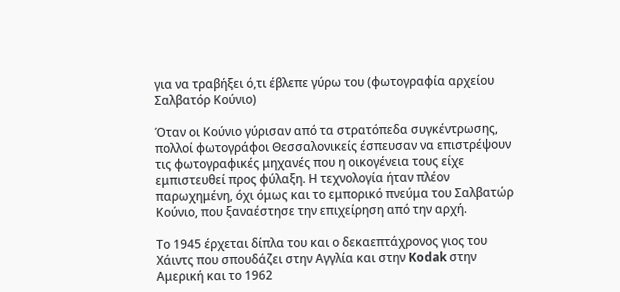για να τραβήξει ό,τι έβλεπε γύρω του (φωτογραφία αρχείου Σαλβατόρ Κούνιο)

Όταν οι Κούνιο γύρισαν από τα στρατόπεδα συγκέντρωσης, πολλοί φωτογράφοι Θεσσαλονικείς έσπευσαν να επιστρέψουν τις φωτογραφικές μηχανές που η οικογένεια τους είχε εμπιστευθεί προς φύλαξη. Η τεχνολογία ήταν πλέον παρωχημένη, όχι όμως και το εμπορικό πνεύμα του Σαλβατώρ Κούνιο, που ξαναέστησε την επιχείρηση από την αρχή.

Το 1945 έρχεται δίπλα του και ο δεκαεπτάχρονος γιος του Χάιντς που σπουδάζει στην Αγγλία και στην Kodak στην Αμερική και το 1962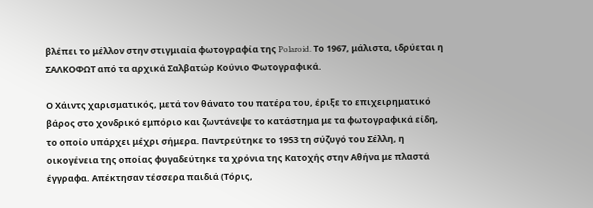βλέπει το μέλλον στην στιγμιαία φωτογραφία της Polaroid. Το 1967, μάλιστα, ιδρύεται η ΣΑΛΚΟΦΩΤ από τα αρχικά Σαλβατώρ Κούνιο Φωτογραφικά.

Ο Χάιντς χαρισματικός, μετά τον θάνατο του πατέρα του, έριξε το επιχειρηματικό βάρος στο χονδρικό εμπόριο και ζωντάνεψε το κατάστημα με τα φωτογραφικά είδη, το οποίο υπάρχει μέχρι σήμερα. Παντρεύτηκε το 1953 τη σύζυγό του Σέλλη, η οικογένεια της οποίας φυγαδεύτηκε τα χρόνια της Κατοχής στην Αθήνα με πλαστά έγγραφα. Απέκτησαν τέσσερα παιδιά (Τόρις,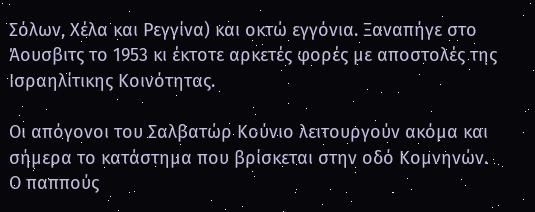Σόλων, Χέλα και Ρεγγίνα) και οκτώ εγγόνια. Ξαναπήγε στο Άουσβιτς το 1953 κι έκτοτε αρκετές φορές με αποστολές της Ισραηλίτικης Κοινότητας.

Οι απόγονοι του Σαλβατώρ Κούνιο λειτουργούν ακόμα και σήμερα το κατάστημα που βρίσκεται στην οδό Κομνηνών. Ο παππούς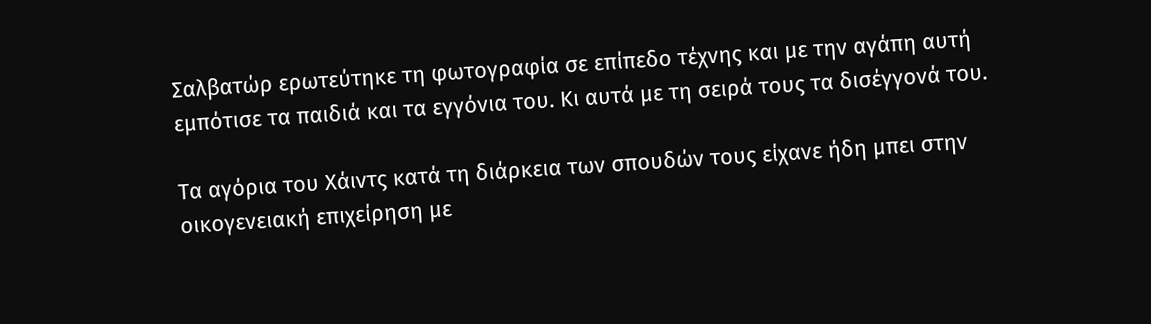Σαλβατώρ ερωτεύτηκε τη φωτογραφία σε επίπεδο τέχνης και με την αγάπη αυτή εμπότισε τα παιδιά και τα εγγόνια του. Κι αυτά με τη σειρά τους τα δισέγγονά του.

Τα αγόρια του Χάιντς κατά τη διάρκεια των σπουδών τους είχανε ήδη μπει στην οικογενειακή επιχείρηση με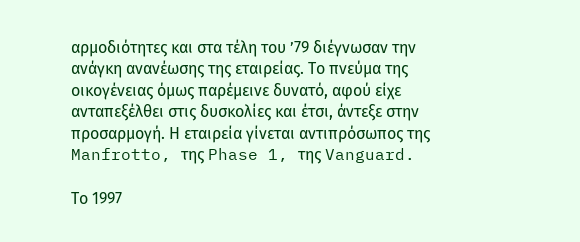αρμοδιότητες και στα τέλη του ʼ79 διέγνωσαν την ανάγκη ανανέωσης της εταιρείας. Το πνεύμα της οικογένειας όμως παρέμεινε δυνατό, αφού είχε ανταπεξέλθει στις δυσκολίες και έτσι, άντεξε στην προσαρμογή. Η εταιρεία γίνεται αντιπρόσωπος της Manfrotto, της Phase 1, της Vanguard.

Το 1997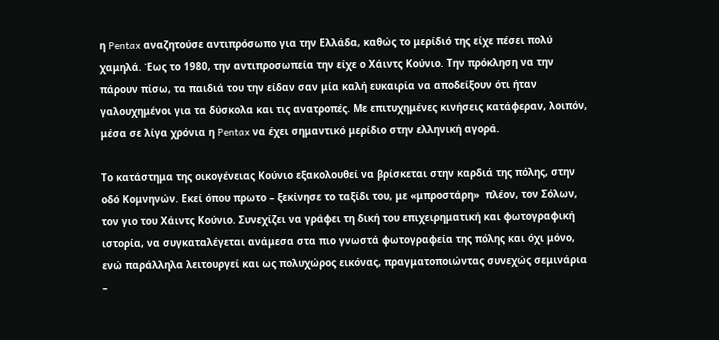η Pentax αναζητούσε αντιπρόσωπο για την Ελλάδα, καθώς το μερίδιό της είχε πέσει πολύ χαμηλά. Έως το 1980, την αντιπροσωπεία την είχε ο Χάιντς Κούνιο. Την πρόκληση να την πάρουν πίσω, τα παιδιά του την είδαν σαν μία καλή ευκαιρία να αποδείξουν ότι ήταν γαλουχημένοι για τα δύσκολα και τις ανατροπές. Με επιτυχημένες κινήσεις κατάφεραν, λοιπόν, μέσα σε λίγα χρόνια η Pentax να έχει σημαντικό μερίδιο στην ελληνική αγορά.

Το κατάστημα της οικογένειας Κούνιο εξακολουθεί να βρίσκεται στην καρδιά της πόλης, στην οδό Κομνηνών. Εκεί όπου πρωτo – ξεκίνησε το ταξίδι του, με «μπροστάρη»  πλέον, τον Σόλων, τον γιο του Χάιντς Κούνιο. Συνεχίζει να γράφει τη δική του επιχειρηματική και φωτογραφική ιστορία, να συγκαταλέγεται ανάμεσα στα πιο γνωστά φωτογραφεία της πόλης και όχι μόνο, ενώ παράλληλα λειτουργεί και ως πολυχώρος εικόνας, πραγματοποιώντας συνεχώς σεμινάρια –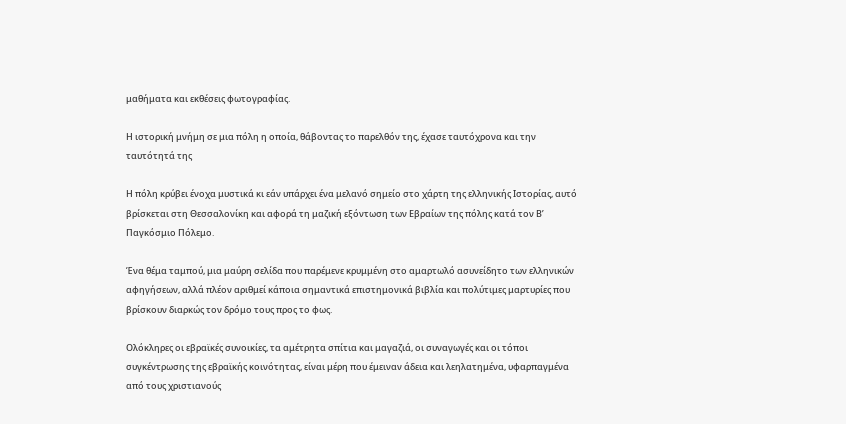μαθήματα και εκθέσεις φωτογραφίας.

Η ιστορική μνήμη σε μια πόλη η οποία, θάβοντας το παρελθόν της, έχασε ταυτόχρονα και την ταυτότητά της

Η πόλη κρύβει ένοχα μυστικά κι εάν υπάρχει ένα μελανό σημείο στο χάρτη της ελληνικής Ιστορίας, αυτό βρίσκεται στη Θεσσαλονίκη και αφορά τη μαζική εξόντωση των Εβραίων της πόλης κατά τον Β’ Παγκόσμιο Πόλεμο.

Ένα θέμα ταμπού, μια μαύρη σελίδα που παρέμενε κρυμμένη στο αμαρτωλό ασυνείδητο των ελληνικών αφηγήσεων, αλλά πλέον αριθμεί κάποια σημαντικά επιστημονικά βιβλία και πολύτιμες μαρτυρίες που βρίσκουν διαρκώς τον δρόμο τους προς το φως.

Ολόκληρες οι εβραϊκές συνοικίες, τα αμέτρητα σπίτια και μαγαζιά, οι συναγωγές και οι τόποι συγκέντρωσης της εβραϊκής κοινότητας, είναι μέρη που έμειναν άδεια και λεηλατημένα, υφαρπαγμένα από τους χριστιανούς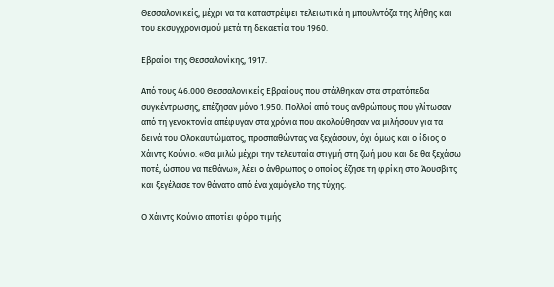Θεσσαλονικείς, μέχρι να τα καταστρέψει τελειωτικά η μπουλντόζα της λήθης και του εκσυγχρονισμού μετά τη δεκαετία του 1960.

Εβραίοι της Θεσσαλονίκης, 1917.

Από τους 46.000 Θεσσαλονικείς Εβραίους που στάλθηκαν στα στρατόπεδα συγκέντρωσης, επέζησαν μόνο 1.950. Πολλοί από τους ανθρώπους που γλίτωσαν από τη γενοκτονία απέφυγαν στα χρόνια που ακολούθησαν να μιλήσουν για τα δεινά του Ολοκαυτώματος, προσπαθώντας να ξεχάσουν, όχι όμως και ο ίδιος ο Χάιντς Κούνιο. «Θα μιλώ μέχρι την τελευταία στιγμή στη ζωή μου και δε θα ξεχάσω ποτέ, ώσπου να πεθάνω», λέει o άνθρωπος ο οποίος έζησε τη φρίκη στο Άουσβιτς και ξεγέλασε τον θάνατο από ένα χαμόγελο της τύχης.

Ο Χάιντς Κούνιο αποτίει φόρο τιμής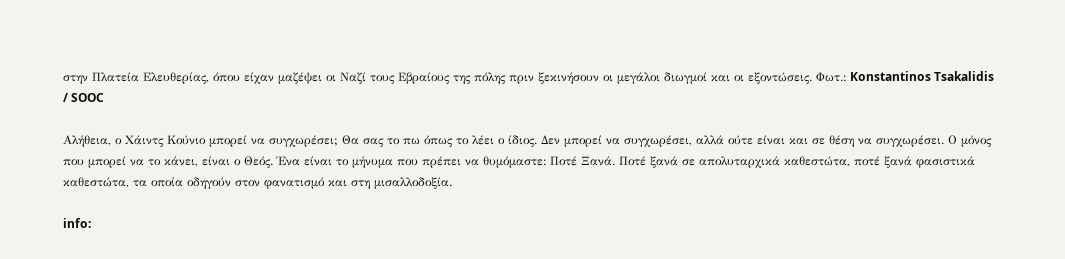στην Πλατεία Ελευθερίας, όπου είχαν μαζέψει οι Ναζί τους Εβραίους της πόλης πριν ξεκινήσουν οι μεγάλοι διωγμοί και οι εξοντώσεις. Φωτ.: Konstantinos Tsakalidis / SOOC

Αλήθεια, ο Χάιντς Κούνιο μπορεί να συγχωρέσει; Θα σας το πω όπως το λέει ο ίδιος. Δεν μπορεί να συγχωρέσει, αλλά ούτε είναι και σε θέση να συγχωρέσει. Ο μόνος που μπορεί να το κάνει, είναι ο Θεός. Ένα είναι το μήνυμα που πρέπει να θυμόμαστε: Ποτέ Ξανά. Ποτέ ξανά σε απολυταρχικά καθεστώτα, ποτέ ξανά φασιστικά καθεστώτα, τα οποία οδηγούν στον φανατισμό και στη μισαλλοδοξία.

info: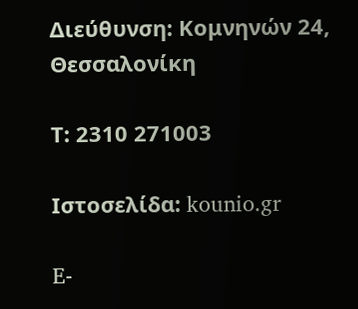Διεύθυνση: Κομνηνών 24, Θεσσαλονίκη

Τ: 2310 271003

Ιστοσελίδα: kounio.gr

E-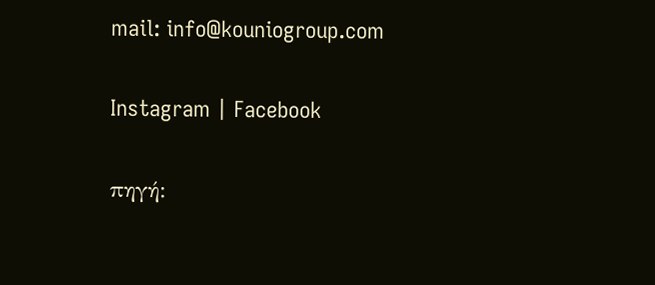mail: info@kouniogroup.com

Instagram | Facebook

πηγή: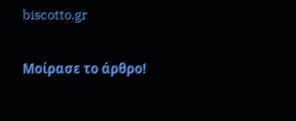biscotto.gr

Μοίρασε το άρθρο!